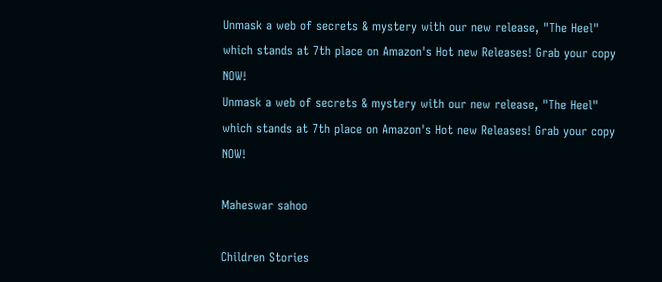Unmask a web of secrets & mystery with our new release, "The Heel" which stands at 7th place on Amazon's Hot new Releases! Grab your copy NOW!
Unmask a web of secrets & mystery with our new release, "The Heel" which stands at 7th place on Amazon's Hot new Releases! Grab your copy NOW!

Maheswar sahoo

Children Stories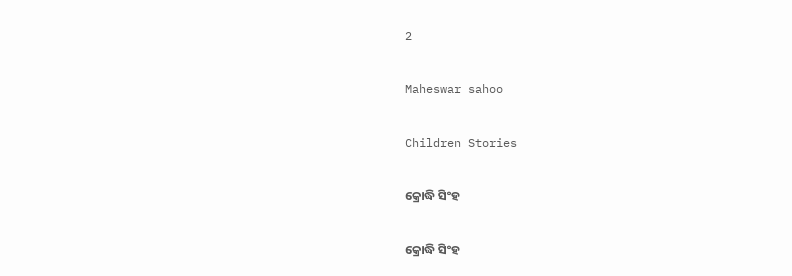2

Maheswar sahoo

Children Stories

କ୍ରୋଦ୍ଧି ସିଂହ

କ୍ରୋଦ୍ଧି ସିଂହ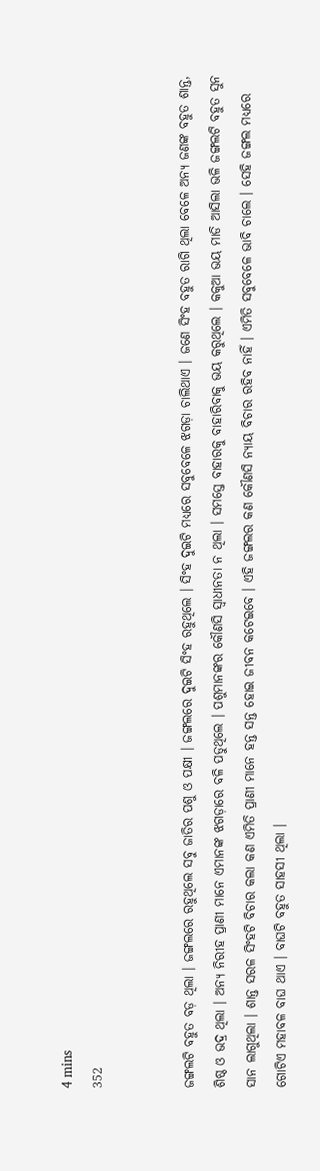4 mins
352


ଜଙ୍ଗଲଟି ବହୁତ ବଡ଼ ଥିଲା । ଜଙ୍ଗଲରେ ରହୁଥିଲେ ସବୁ ଜାତିର ପଶୁ ଓ ପକ୍ଷୀ । ଜଙ୍ଗଲରେ ଦୁଇଟି ସିଂହ ରହୁଥିଲେ । ସିଂହ ଦୁଇଟି ମଧ୍ୟରେ ସବୁବେଳେ ଝଗଡ଼ା ଚାଲିଥାଏ । ଜଣେ ସିଂହ ବହୁତ ରାଗି ଥିଲା ବେଳେ ଅନ୍ୟ ଜଣଙ୍କ ବହୁତ ଶାନ୍ତ, ଶିଷ୍ଠ ଓ ଭଦ୍ର ଥିଲା । ଅନ୍ୟ ନିରୀହ ପ୍ରାଣୀ ମାନେ ଏମାନଙ୍କ ଝଗଡ଼ାରେ ବଳି ପଡୁଥିଲେ । ପଶୁମାନଙ୍କର କୌଣସି ସ୍ୱାଧୀନତା ନ ଥିଲା । ସମସ୍ତେ ବାହାରକୁ ବାହାରିବାକୁ ଭୟ କରୁଥିଲେ । କକୁଆ ଭୟ ମାଡି ଆସିଲା ଭଳି ଜଙ୍ଗଲଟି ବହୁତ ସୁନ ସାନ ଲାଗୁଥିଲା । ଶାନ୍ତ ସରଳ ସିଂହଟି ବିଚାର କଲା କଣ ଏମିତି ପ୍ରାଣୀ ମାନେ ହନ୍ତ ସନ୍ତ ହୋଇ ଜୀବନ କଟେଇବେ । ଏହି ଜଙ୍ଗଲର କଣ କୌଣସି ନ୍ୟାୟ ବିଚାର ରହିବ ନାହିଁ । ଏମିତି ସବୁବେଳେ ଭାବି ଚାଲେ । ସେହି ଜଙ୍ଗଲ ମଧ୍ୟରେ ଗୋଟିଏ ମହାବଳ ବାଘ ଥାଏ । ବାଘଟି ବହୁତ ସାହସୀ ଥିଲା ।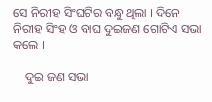ସେ ନିରୀହ ସିଂଘଟିର ବନ୍ଧୁ ଥିଲା । ଦିନେ ନିରୀହ ସିଂହ ଓ ବାଘ ଦୁଇଜଣ ଗୋଟିଏ ସଭା କଲେ ।

    ଦୁଇ ଜଣ ସଭା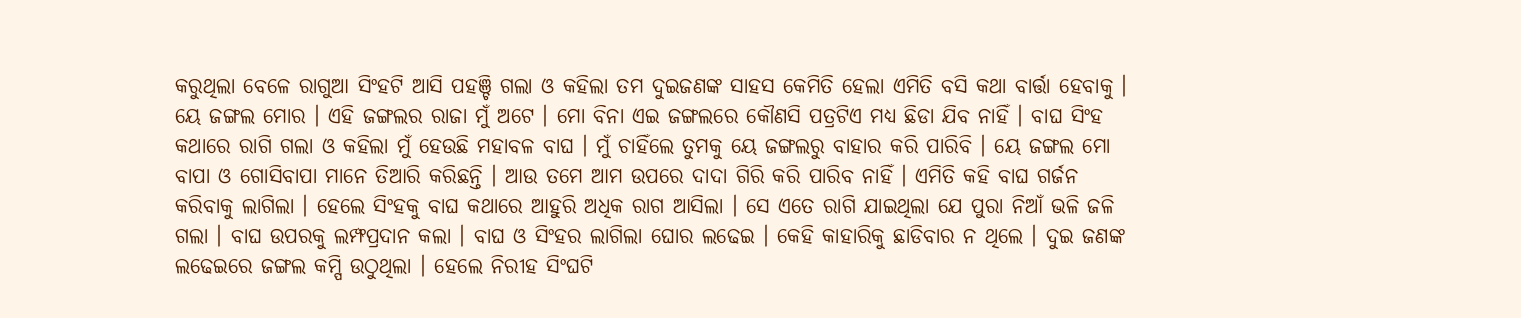କରୁଥିଲା ବେଳେ ରାଗୁଆ ସିଂହଟି ଆସି ପହଞ୍ଚି ଗଲା ଓ କହିଲା ତମ ଦୁଇଜଣଙ୍କ ସାହସ କେମିତି ହେଲା ଏମିତି ବସି କଥା ବାର୍ତ୍ତା ହେବାକୁ । ୟେ ଜଙ୍ଗଲ ମୋର । ଏହି ଜଙ୍ଗଲର ରାଜା ମୁଁ ଅଟେ । ମୋ ବିନା ଏଇ ଜଙ୍ଗଲରେ କୌଣସି ପତ୍ରଟିଏ ମଧ୍ୟ ଛିଡା ଯିବ ନାହିଁ । ବାଘ ସିଂହ କଥାରେ ରାଗି ଗଲା ଓ କହିଲା ମୁଁ ହେଉଛି ମହାବଳ ବାଘ । ମୁଁ ଚାହିଁଲେ ତୁମକୁ ୟେ ଜଙ୍ଗଲରୁ ବାହାର କରି ପାରିବି । ୟେ ଜଙ୍ଗଲ ମୋ ବାପା ଓ ଗୋସିବାପା ମାନେ ତିଆରି କରିଛନ୍ତି । ଆଉ ତମେ ଆମ ଉପରେ ଦାଦା ଗିରି କରି ପାରିବ ନାହିଁ । ଏମିତି କହି ବାଘ ଗର୍ଜନ କରିବାକୁ ଲାଗିଲା । ହେଲେ ସିଂହକୁ ବାଘ କଥାରେ ଆହୁରି ଅଧିକ ରାଗ ଆସିଲା । ସେ ଏତେ ରାଗି ଯାଇଥିଲା ଯେ ପୁରା ନିଆଁ ଭଳି ଜଳି ଗଲା । ବାଘ ଉପରକୁ ଲମ୍ଫପ୍ରଦାନ କଲା । ବାଘ ଓ ସିଂହର ଲାଗିଲା ଘୋର ଲଢେଇ । କେହି କାହାରିକୁ ଛାଡିବାର ନ ଥିଲେ । ଦୁଇ ଜଣଙ୍କ ଲଢେଇରେ ଜଙ୍ଗଲ କମ୍ପି ଉଠୁଥିଲା । ହେଲେ ନିରୀହ ସିଂଘଟି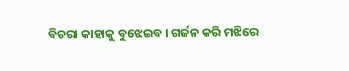ବିଚରା କାହାକୁ ବୁଝେଇବ । ଗର୍ଜନ କରି ମଝିରେ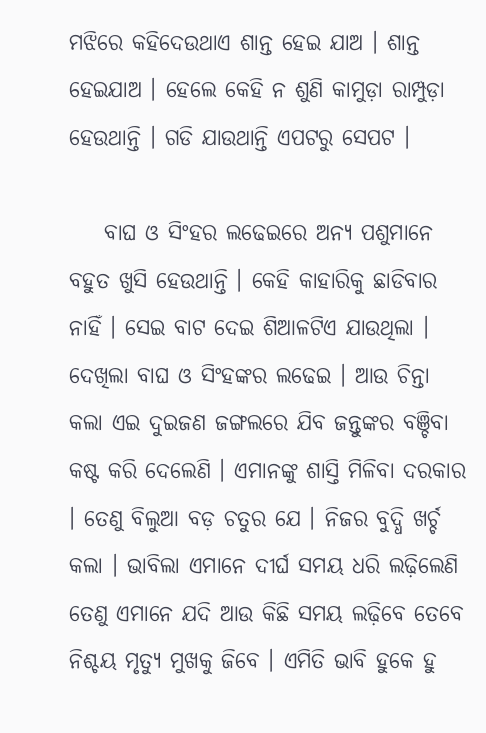ମଝିରେ କହିଦେଉଥାଏ ଶାନ୍ତ ହେଇ ଯାଅ । ଶାନ୍ତ ହେଇଯାଅ । ହେଲେ କେହି ନ ଶୁଣି କାମୁଡ଼ା ରାମ୍ପୁଡ଼ା ହେଉଥାନ୍ତି । ଗଡି ଯାଉଥାନ୍ତି ଏପଟରୁ ସେପଟ ।

    ବାଘ ଓ ସିଂହର ଲଢେଇରେ ଅନ୍ୟ ପଶୁମାନେ ବହୁତ ଖୁସି ହେଉଥାନ୍ତି । କେହି କାହାରିକୁ ଛାଡିବାର ନାହିଁ । ସେଇ ବାଟ ଦେଇ ଶିଆଳଟିଏ ଯାଉଥିଲା । ଦେଖିଲା ବାଘ ଓ ସିଂହଙ୍କର ଲଢେଇ । ଆଉ ଚିନ୍ତା କଲା ଏଇ ଦୁଇଜଣ ଜଙ୍ଗଲରେ ଯିବ ଜନ୍ତୁଙ୍କର ବଞ୍ଚିବା କଷ୍ଟ କରି ଦେଲେଣି । ଏମାନଙ୍କୁ ଶାସ୍ତି ମିଳିବା ଦରକାର । ତେଣୁ ବିଲୁଆ ବଡ଼ ଚତୁର ଯେ । ନିଜର ବୁଦ୍ଧି ଖର୍ଚ୍ଚ କଲା । ଭାବିଲା ଏମାନେ ଦୀର୍ଘ ସମୟ ଧରି ଲଢ଼ିଲେଣି ତେଣୁ ଏମାନେ ଯଦି ଆଉ କିଛି ସମୟ ଲଢ଼ିବେ ତେବେ ନିଶ୍ଚୟ ମୃତ୍ୟୁ ମୁଖକୁ ଜିବେ । ଏମିତି ଭାବି ହୁକେ ହୁ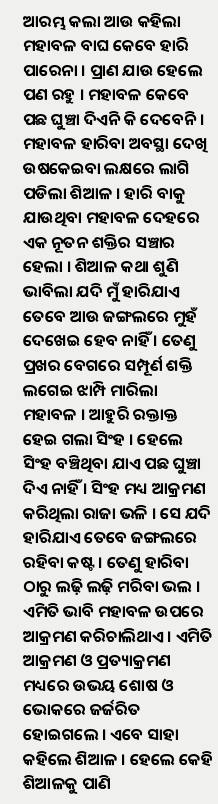ଆରମ୍ଭ କଲା ଆଉ କହିଲା ମହାବଳ ବାଘ କେବେ ହାରି ପାରେନା । ପ୍ରାଣ ଯାଉ ହେଲେ ପଣ ରହୁ । ମହାବଳ କେବେ ପଛ ଘୁଞ୍ଚା ଦିଏନି କି ଦେବେନି । ମହାବଳ ହାରିବା ଅବସ୍ଥା ଦେଖି ଉଷକେଇବା ଲକ୍ଷରେ ଲାଗି ପଡିଲା ଶିଆଳ । ହାରି ବାକୁ ଯାଉଥିବା ମହାବଳ ଦେହରେ ଏକ ନୂତନ ଶକ୍ତିର ସଞ୍ଚାର ହେଲା । ଶିଆଳ କଥା ଶୁଣି ଭାବିଲା ଯଦି ମୁଁ ହାରିଯାଏ ତେବେ ଆଉ ଜଙ୍ଗଲରେ ମୁହଁ ଦେଖେଇ ହେବ ନାହିଁ । ତେଣୁ ପ୍ରଖର ବେଗରେ ସମ୍ପୂର୍ଣ ଶକ୍ତି ଲଗେଇ ଝାମ୍ପି ମାରିଲା ମହାବଳ । ଆହୁରି ରକ୍ତାକ୍ତ ହେଇ ଗଲା ସିଂହ । ହେଲେ ସିଂହ ବଞ୍ଚିଥିବା ଯାଏ ପଛ ଘୁଞ୍ଚା ଦିଏ ନାହିଁ । ସିଂହ ମଧ୍ୟ ଆକ୍ରମଣ କରିଥିଲା ରାଜା ଭଳି । ସେ ଯଦି ହାରିଯାଏ ତେବେ ଜଙ୍ଗଲରେ ରହିବା କଷ୍ଟ । ତେଣୁ ହାରିବା ଠାରୁ ଲଢ଼ି ଲଢ଼ି ମରିବା ଭଲ । ଏମିତି ଭାବି ମହାବଳ ଉପରେ ଆକ୍ରମଣ କରିଚାଲିଥାଏ । ଏମିତି ଆକ୍ରମଣ ଓ ପ୍ରତ୍ୟାକ୍ରମଣ ମଧ୍ୟରେ ଉଭୟ ଶୋଷ ଓ ଭୋକରେ ଜର୍ଜରିତ ହୋଇଗଲେ । ଏବେ ସାହା କହିଲେ ଶିଆଳ । ହେଲେ କେହି ଶିଆଳକୁ ପାଣି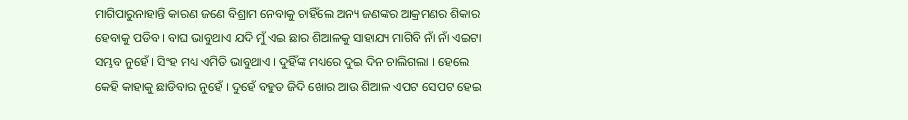ମାଗିପାରୁନାହାନ୍ତି କାରଣ ଜଣେ ବିଶ୍ରାମ ନେବାକୁ ଚାହିଁଲେ ଅନ୍ୟ ଜଣଙ୍କର ଆକ୍ରମଣର ଶିକାର ହେବାକୁ ପଡିବ । ବାଘ ଭାବୁଥାଏ ଯଦି ମୁଁ ଏଇ ଛାର ଶିଆଳକୁ ସାହାଯ୍ୟ ମାଗିବି ନାଁ ନାଁ ଏଇଟା ସମ୍ଭବ ନୁହେଁ । ସିଂହ ମଧ୍ୟ ଏମିତି ଭାବୁଥାଏ । ଦୁହିଁଙ୍କ ମଧ୍ୟରେ ଦୁଇ ଦିନ ଚାଲିଗଲା । ହେଲେ କେହି କାହାକୁ ଛାଡିବାର ନୁହେଁ । ଦୁହେଁ ବହୁତ ଜିଦି ଖୋର ଆଉ ଶିଆଳ ଏପଟ ସେପଟ ହେଇ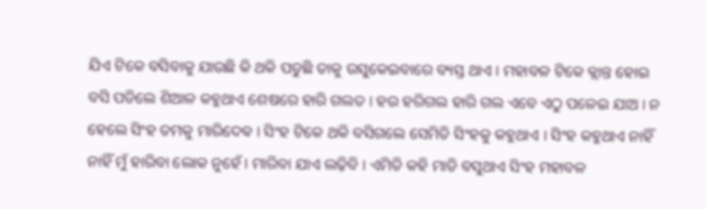ଯିଏ ଟିକେ ବସିବାକୁ ଯାଉଛି କି ଥକି ପଡୁଛି ତାକୁ ଉସୁକେଇବାରେ ବ୍ୟସ୍ତ ଥାଏ । ମହାବଳ ଟିକେ କ୍ଲାନ୍ତ ହୋଇ ବସି ପଡିଲେ ଶିଆଳ କହୁଥାଏ ଶେଷରେ ହାରି ଗଲତ । ହଉ ହରିଗଲ ହାରି ଗଲ ଏବେ ଏଠୁ ପଳେଇ ଯାଅ । ନ ହେଲେ ସିଂହ ତମକୁ ମାରିଦେଵ । ସିଂହ ଟିକେ ଥକି ବସିଗଲେ ସେମିତି ସିଂହକୁ କହୁଥାଏ । ସିଂହ କହୁଥାଏ ନାହିଁ ନାହିଁ ମୁଁ ହାରିବା ଲୋକ ନୁହେଁ । ମାରିବା ଯାଏ ଲଢ଼ିବି । ଏମିତି କହି ମାଡି ବସୁଥାଏ ସିଂହ ମହାବଳ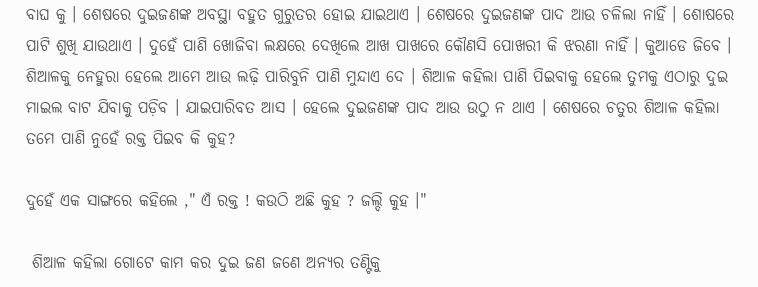ବାଘ କୁ । ଶେଷରେ ଦୁଇଜଣଙ୍କ ଅବସ୍ଥା ବହୁତ ଗୁରୁତର ହୋଇ ଯାଇଥାଏ । ଶେଷରେ ଦୁଇଜଣଙ୍କ ପାଦ ଆଉ ଚଳିଲା ନାହିଁ । ଶୋଷରେ ପାଟି ଶୁଖି ଯାଉଥାଏ । ଦୁହେଁ ପାଣି ଖୋଜିବା ଲକ୍ଷରେ ଦେଖିଲେ ଆଖ ପାଖରେ କୌଣସି ପୋଖରୀ କି ଝରଣା ନାହିଁ । କୁଆଡେ ଜିବେ । ଶିଆଳକୁ ନେହୁରା ହେଲେ ଆମେ ଆଉ ଲଢ଼ି ପାରିବୁନି ପାଣି ମୁନ୍ଦାଏ ଦେ । ଶିଆଳ କହିଲା ପାଣି ପିଇବାକୁ ହେଲେ ତୁମକୁ ଏଠାରୁ ଦୁଇ ମାଇଲ ବାଟ ଯିବାକୁ ପଡ଼ିବ । ଯାଇପାରିବତ ଆସ । ହେଲେ ଦୁଇଜଣଙ୍କ ପାଦ ଆଉ ଉଠୁ ନ ଥାଏ । ଶେଷରେ ଚତୁର ଶିଆଳ କହିଲା ତମେ ପାଣି ନୁହେଁ ରକ୍ତ ପିଇବ କି କୁହ?

ଦୁହେଁ ଏକ ସାଙ୍ଗରେ କହିଲେ ," ଏଁ ରକ୍ତ ! କଉଠି ଅଛି କୁହ ? ଜଲ୍ଦି କୁହ ।"

 ଶିଆଳ କହିଲା ଗୋଟେ କାମ କର ଦୁଇ ଜଣ ଜଣେ ଅନ୍ୟର ତଣ୍ଟିକୁ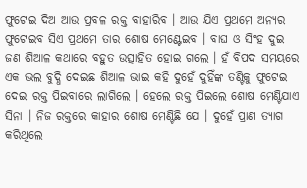ଫୁଟେଇ ଦିଅ ଆଉ ପ୍ରବଳ ରକ୍ତ ବାହାରିବ । ଆଉ ଯିଏ ପ୍ରଥମେ ଅନ୍ୟର ଫୁଟେଇବ ସିଏ ପ୍ରଥମେ ତାର ଶୋଷ ମେଣ୍ଟେଇବ । ବାଘ ଓ ସିଂହ ଦୁଇ ଜଣ ଶିଆଳ କଥାରେ ବହୁତ ଉତ୍ସାହିତ ହୋଇ ଗଲେ । ହଁ ବିପଦ ସମୟରେ ଏକ ଭଲ ବୁଦ୍ଧି ଦେଇଛ ଶିଆଳ ଭାଇ କହି ଦୁହେଁ ଦୁହିଁଙ୍କ ତଣ୍ଟିକୁ ଫୁଟେଇ ଦେଇ ରକ୍ତ ପିଇବାରେ ଲାଗିଲେ । ହେଲେ ରକ୍ତ ପିଇଲେ ଶୋଷ ମେଣ୍ଟିଯାଏ ସିନା । ନିଜ ରକ୍ତରେ କାହାର ଶୋଷ ମେଣ୍ଟିଛି ଯେ । ଦୁହେଁ ପ୍ରାଣ ତ୍ୟାଗ କରିଥିଲେ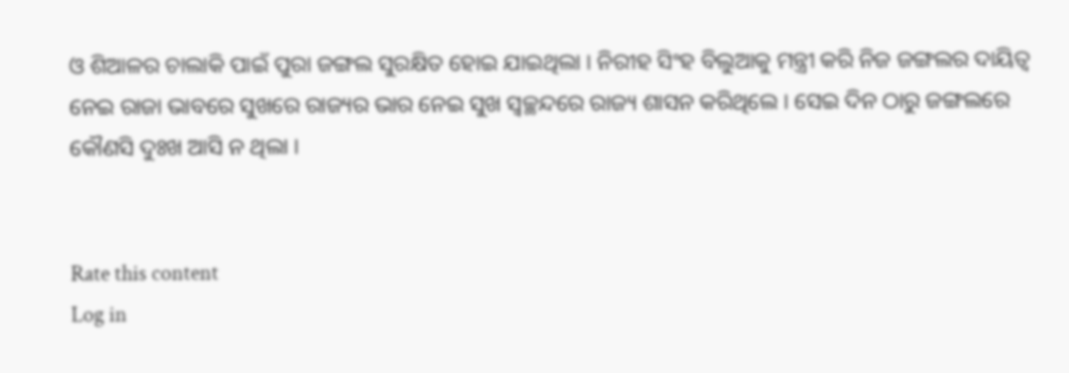ଓ ଶିଆଳର ଚାଲାକି ପାଇଁ ପୁରା ଜଙ୍ଗଲ ସୁରକ୍ଷିତ ହୋଇ ଯାଇଥିଲା । ନିରୀହ ସିଂହ ବିଲୁଆକୁ ମନ୍ତ୍ରୀ କରି ନିଜ ଜଙ୍ଗଲର ଦାୟିତ୍ୱ ନେଇ ରାଜା ଭାବରେ ସୁଖରେ ରାଜ୍ୟର ଭାର ନେଇ ସୁଖ ସ୍ୱଚ୍ଛନ୍ଦରେ ରାଜ୍ୟ ଶାସନ କରିଥିଲେ । ସେଇ ଦିନ ଠାରୁ ଜଙ୍ଗଲରେ କୌଣସି ଦୁଃଖ ଆସି ନ ଥିଲା ।


Rate this content
Log in